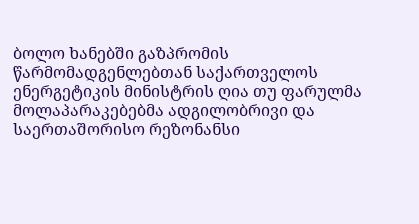ბოლო ხანებში გაზპრომის წარმომადგენლებთან საქართველოს ენერგეტიკის მინისტრის ღია თუ ფარულმა მოლაპარაკებებმა ადგილობრივი და საერთაშორისო რეზონანსი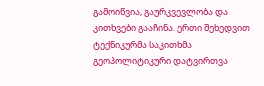გამოიწვია, გაურკვევლობა და კითხვები გააჩინა. ერთი შეხედვით ტექნიკურმა საკითხმა გეოპოლიტიკური დატვირთვა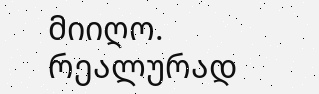მიიღო. რეალურად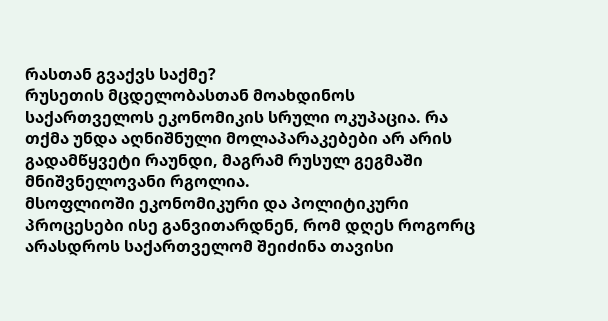რასთან გვაქვს საქმე?
რუსეთის მცდელობასთან მოახდინოს საქართველოს ეკონომიკის სრული ოკუპაცია. რა თქმა უნდა აღნიშნული მოლაპარაკებები არ არის გადამწყვეტი რაუნდი, მაგრამ რუსულ გეგმაში მნიშვნელოვანი რგოლია.
მსოფლიოში ეკონომიკური და პოლიტიკური პროცესები ისე განვითარდნენ, რომ დღეს როგორც არასდროს საქართველომ შეიძინა თავისი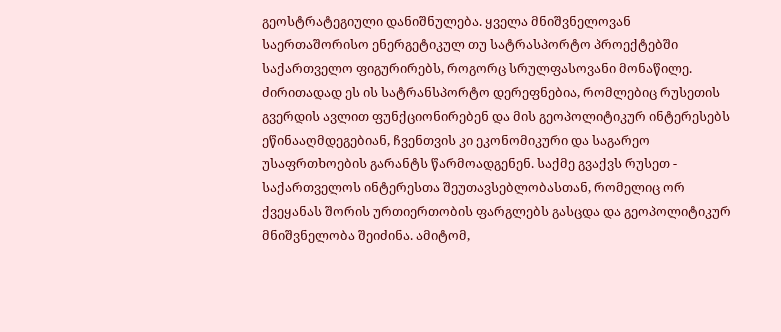გეოსტრატეგიული დანიშნულება. ყველა მნიშვნელოვან საერთაშორისო ენერგეტიკულ თუ სატრასპორტო პროექტებში საქართველო ფიგურირებს, როგორც სრულფასოვანი მონაწილე. ძირითადად ეს ის სატრანსპორტო დერეფნებია, რომლებიც რუსეთის გვერდის ავლით ფუნქციონირებენ და მის გეოპოლიტიკურ ინტერესებს ეწინააღმდეგებიან, ჩვენთვის კი ეკონომიკური და საგარეო უსაფრთხოების გარანტს წარმოადგენენ. საქმე გვაქვს რუსეთ - საქართველოს ინტერესთა შეუთავსებლობასთან, რომელიც ორ ქვეყანას შორის ურთიერთობის ფარგლებს გასცდა და გეოპოლიტიკურ მნიშვნელობა შეიძინა. ამიტომ,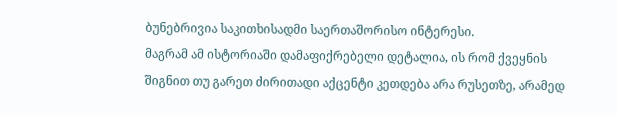ბუნებრივია საკითხისადმი საერთაშორისო ინტერესი.
მაგრამ ამ ისტორიაში დამაფიქრებელი დეტალია, ის რომ ქვეყნის შიგნით თუ გარეთ ძირითადი აქცენტი კეთდება არა რუსეთზე, არამედ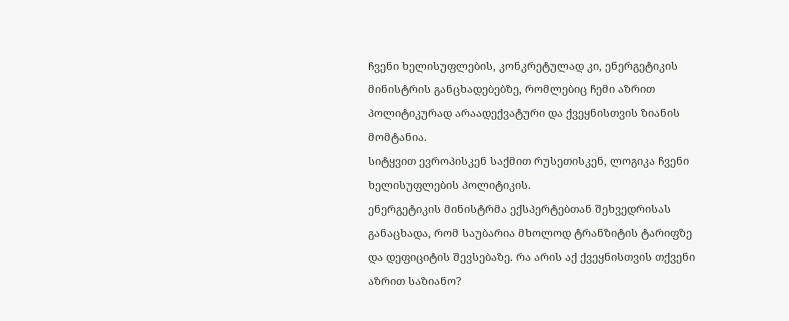ჩვენი ხელისუფლების, კონკრეტულად კი, ენერგეტიკის მინისტრის განცხადებებზე, რომლებიც ჩემი აზრით პოლიტიკურად არაადექვატური და ქვეყნისთვის ზიანის მომტანია.
სიტყვით ევროპისკენ საქმით რუსეთისკენ, ლოგიკა ჩვენი ხელისუფლების პოლიტიკის.
ენერგეტიკის მინისტრმა ექსპერტებთან შეხვედრისას განაცხადა, რომ საუბარია მხოლოდ ტრანზიტის ტარიფზე და დეფიციტის შევსებაზე. რა არის აქ ქვეყნისთვის თქვენი აზრით საზიანო?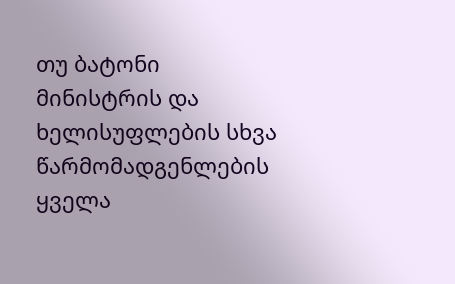თუ ბატონი მინისტრის და ხელისუფლების სხვა წარმომადგენლების ყველა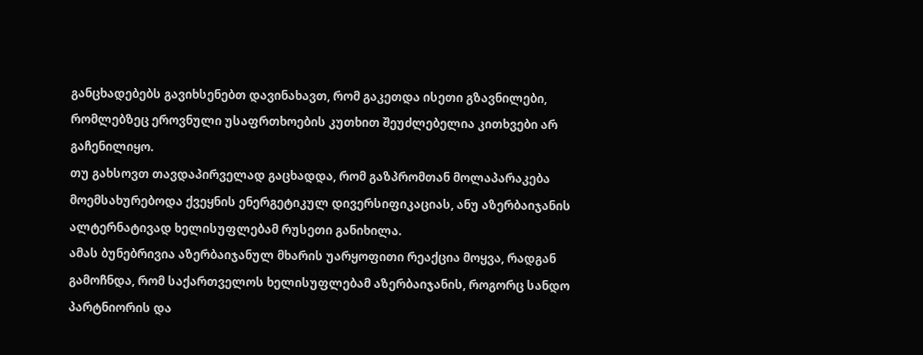განცხადებებს გავიხსენებთ დავინახავთ, რომ გაკეთდა ისეთი გზავნილები, რომლებზეც ეროვნული უსაფრთხოების კუთხით შეუძლებელია კითხვები არ გაჩენილიყო.
თუ გახსოვთ თავდაპირველად გაცხადდა, რომ გაზპრომთან მოლაპარაკება მოემსახურებოდა ქვეყნის ენერგეტიკულ დივერსიფიკაციას, ანუ აზერბაიჯანის ალტერნატივად ხელისუფლებამ რუსეთი განიხილა.
ამას ბუნებრივია აზერბაიჯანულ მხარის უარყოფითი რეაქცია მოყვა, რადგან გამოჩნდა, რომ საქართველოს ხელისუფლებამ აზერბაიჯანის, როგორც სანდო პარტნიორის და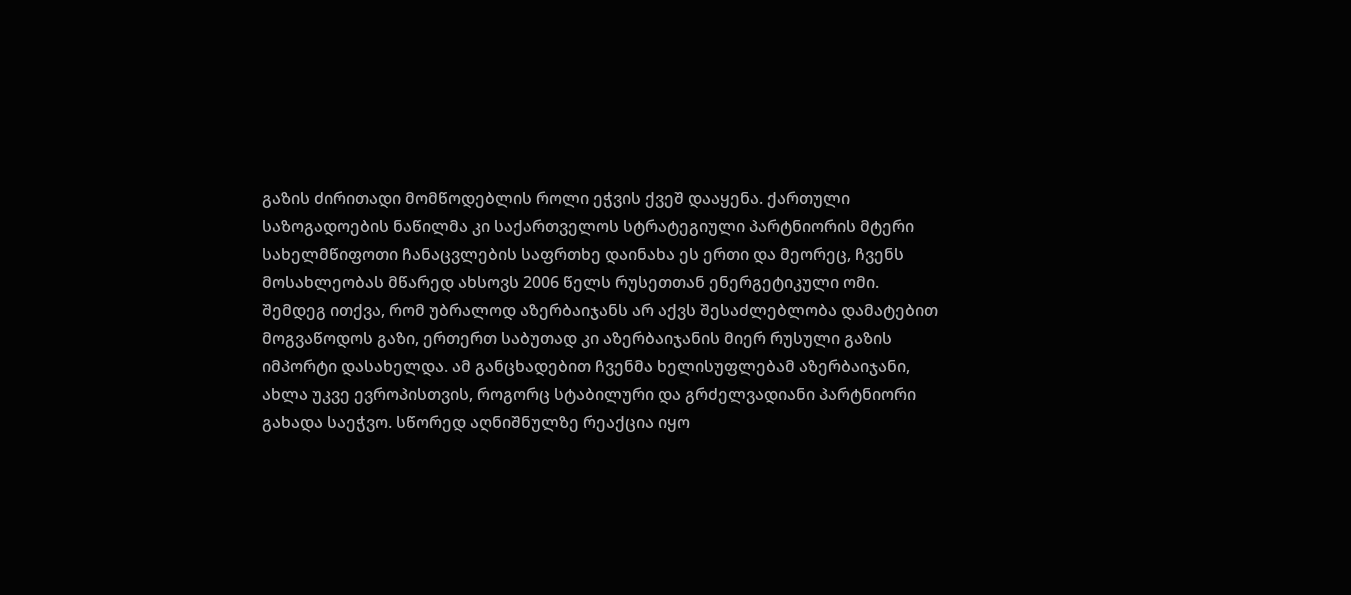გაზის ძირითადი მომწოდებლის როლი ეჭვის ქვეშ დააყენა. ქართული საზოგადოების ნაწილმა კი საქართველოს სტრატეგიული პარტნიორის მტერი სახელმწიფოთი ჩანაცვლების საფრთხე დაინახა ეს ერთი და მეორეც, ჩვენს მოსახლეობას მწარედ ახსოვს 2006 წელს რუსეთთან ენერგეტიკული ომი.
შემდეგ ითქვა, რომ უბრალოდ აზერბაიჯანს არ აქვს შესაძლებლობა დამატებით მოგვაწოდოს გაზი, ერთერთ საბუთად კი აზერბაიჯანის მიერ რუსული გაზის იმპორტი დასახელდა. ამ განცხადებით ჩვენმა ხელისუფლებამ აზერბაიჯანი, ახლა უკვე ევროპისთვის, როგორც სტაბილური და გრძელვადიანი პარტნიორი გახადა საეჭვო. სწორედ აღნიშნულზე რეაქცია იყო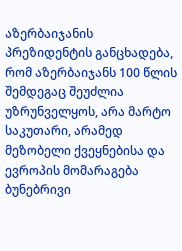აზერბაიჯანის პრეზიდენტის განცხადება, რომ აზერბაიჯანს 100 წლის შემდეგაც შეუძლია უზრუნველყოს, არა მარტო საკუთარი, არამედ მეზობელი ქვეყნებისა და ევროპის მომარაგება ბუნებრივი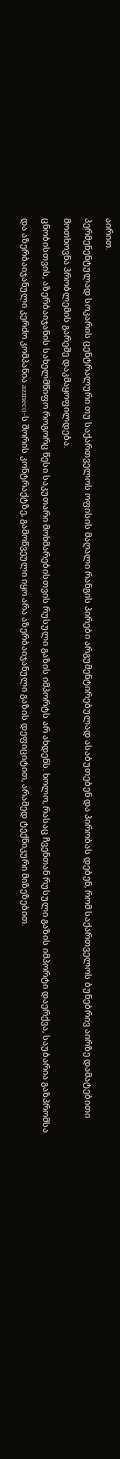აირით.
პერმენენტულად სოკარის ცენტრალური თუ საქართველოს ოფისის მაღალი რანგის პირები არგუმენტირებულად ასაბუთებენ და პირობას დებენ, რომ საქართველოს ბუნებრივ აირზე დამატებითი მოთხოვნა პრობლემის გარეშე დაკმაყოფილდება.
ცნობისთვის, აზერბაიჯანის სახელმწიფო როგორც წესი საკუთარი მოხმარებისთვის რუსული გაზის იმპორტს არ ახდენს. ხოლო, რასაც ჩვენთან რუსული გაზის იმპორტი დაერქვა, საუბარია გაზპრომსა და აზერბაიჯანული კერძო კომპანია azmeco-ს შორის კონტრაქტზე, გამოწვეული იყო არა აზერბაიჯანული გაზის დეფიციტით, არამედ ტექნიკური მიზეზებით.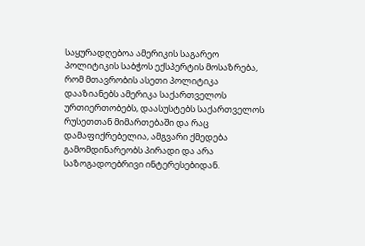საყურადღებოა ამერიკის საგარეო პოლიტიკის საბჭოს ექსპერტის მოსაზრება, რომ მთავრობის ასეთი პოლიტიკა დააზიანებს ამერიკა საქართველოს ურთიერთობებს, დაასუსტებს საქართველოს რუსეთთან მიმართებაში და რაც დამაფიქრებელია, ამგვარი ქმედება გამომდინარეობს პირადი და არა საზოგადოებრივი ინტერესებიდან.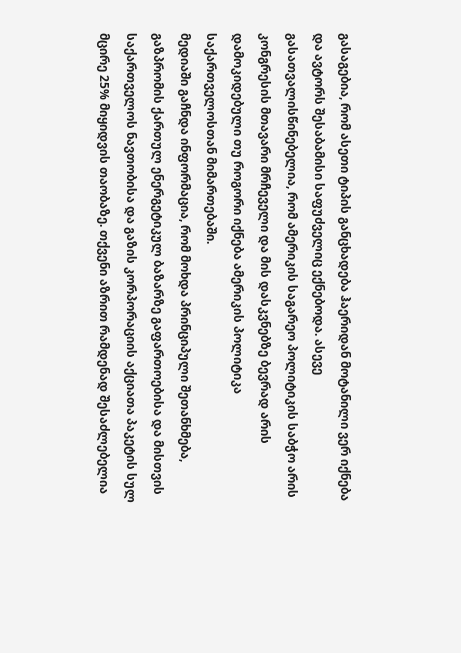გასაგებია, რომ ასეთი ტიპის განცხადება ჰაერიდან მოტანილი ვერ იქნება და ავტორს შესაბამისი საფუძველიც ექნებოდა. ასევე გასათვალისწინებელია, რომ ამერიკის საგარეო პოლიტიკის საბჭო არის კონგრესის მთავარი მრჩეველი და მის დასკვნებზე ბევრად არის დამოკიდებული თუ როგორი იქნება ამერიკის პოლიტიკა საქართველოსთან მიმართებაში.
მედიაში გაჩნდა ინფორმაცია, რომ მოხდა პრინციპული შეთანხმება, გაზპრომის ქართულ ენერგეტიკულ ბაზარზე გაფართოებისა და მისთვის საქართველოს ნავთობისა და გაზის კორპორაციის აქციათა პაკეტის სულ მცირე 25% მიყიდვის თაობაზე. თქვენი აზრით რამდენად შესაძლებელია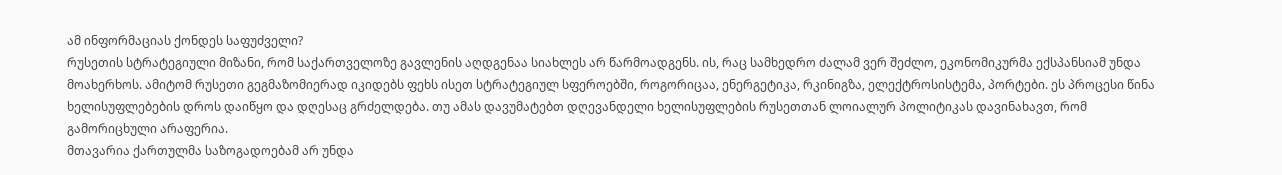ამ ინფორმაციას ქონდეს საფუძველი?
რუსეთის სტრატეგიული მიზანი, რომ საქართველოზე გავლენის აღდგენაა სიახლეს არ წარმოადგენს. ის, რაც სამხედრო ძალამ ვერ შეძლო, ეკონომიკურმა ექსპანსიამ უნდა მოახერხოს. ამიტომ რუსეთი გეგმაზომიერად იკიდებს ფეხს ისეთ სტრატეგიულ სფეროებში, როგორიცაა, ენერგეტიკა, რკინიგზა, ელექტროსისტემა, პორტები. ეს პროცესი წინა ხელისუფლებების დროს დაიწყო და დღესაც გრძელდება. თუ ამას დავუმატებთ დღევანდელი ხელისუფლების რუსეთთან ლოიალურ პოლიტიკას დავინახავთ, რომ გამორიცხული არაფერია.
მთავარია ქართულმა საზოგადოებამ არ უნდა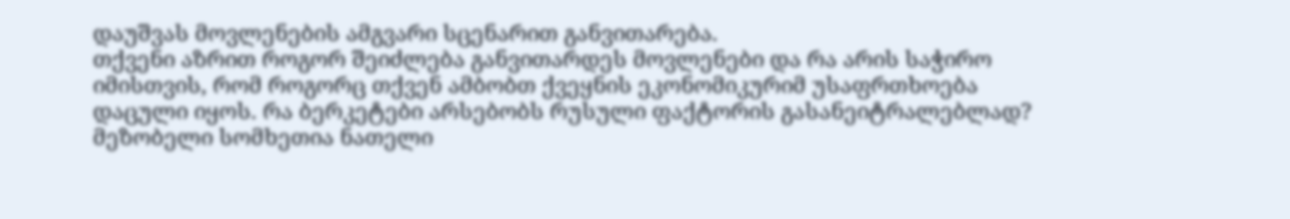დაუშვას მოვლენების ამგვარი სცენარით განვითარება.
თქვენი აზრით როგორ შეიძლება განვითარდეს მოვლენები და რა არის საჭირო იმისთვის, რომ როგორც თქვენ ამბობთ ქვეყნის ეკონომიკურიმ უსაფრთხოება დაცული იყოს. რა ბერკეტები არსებობს რუსული ფაქტორის გასანეიტრალებლად?
მეზობელი სომხეთია ნათელი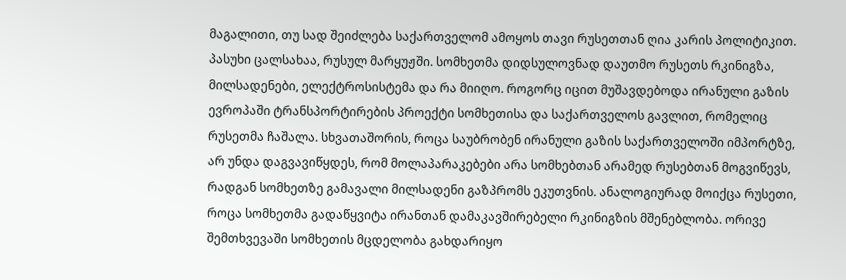მაგალითი, თუ სად შეიძლება საქართველომ ამოყოს თავი რუსეთთან ღია კარის პოლიტიკით. პასუხი ცალსახაა, რუსულ მარყუჟში. სომხეთმა დიდსულოვნად დაუთმო რუსეთს რკინიგზა, მილსადენები, ელექტროსისტემა და რა მიიღო. როგორც იცით მუშავდებოდა ირანული გაზის ევროპაში ტრანსპორტირების პროექტი სომხეთისა და საქართველოს გავლით, რომელიც რუსეთმა ჩაშალა. სხვათაშორის, როცა საუბრობენ ირანული გაზის საქართველოში იმპორტზე, არ უნდა დაგვავიწყდეს, რომ მოლაპარაკებები არა სომხებთან არამედ რუსებთან მოგვიწევს, რადგან სომხეთზე გამავალი მილსადენი გაზპრომს ეკუთვნის. ანალოგიურად მოიქცა რუსეთი, როცა სომხეთმა გადაწყვიტა ირანთან დამაკავშირებელი რკინიგზის მშენებლობა. ორივე შემთხვევაში სომხეთის მცდელობა გახდარიყო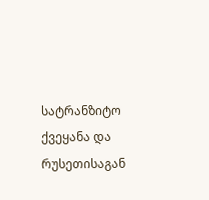სატრანზიტო ქვეყანა და რუსეთისაგან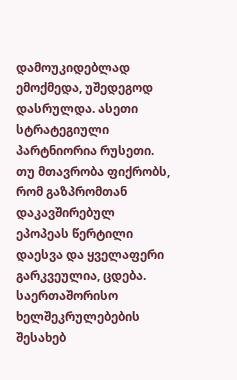დამოუკიდებლად ემოქმედა, უშედეგოდ დასრულდა. ასეთი სტრატეგიული პარტნიორია რუსეთი.
თუ მთავრობა ფიქრობს, რომ გაზპრომთან დაკავშირებულ ეპოპეას წერტილი დაესვა და ყველაფერი გარკვეულია, ცდება. საერთაშორისო ხელშეკრულებების შესახებ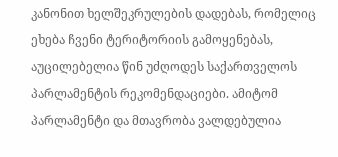კანონით ხელშეკრულების დადებას, რომელიც ეხება ჩვენი ტერიტორიის გამოყენებას, აუცილებელია წინ უძღოდეს საქართველოს პარლამენტის რეკომენდაციები. ამიტომ პარლამენტი და მთავრობა ვალდებულია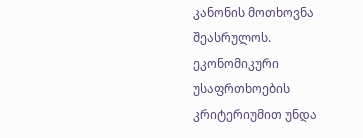კანონის მოთხოვნა შეასრულოს.
ეკონომიკური უსაფრთხოების კრიტერიუმით უნდა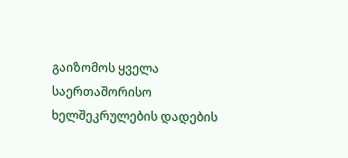გაიზომოს ყველა საერთაშორისო ხელშეკრულების დადების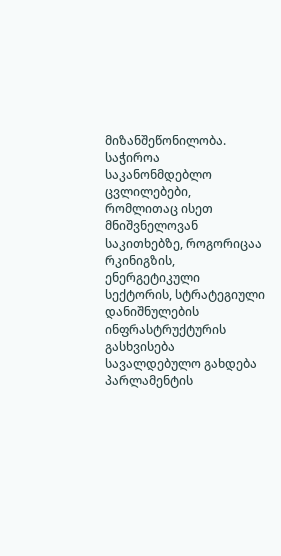მიზანშეწონილობა.
საჭიროა საკანონმდებლო ცვლილებები, რომლითაც ისეთ მნიშვნელოვან საკითხებზე, როგორიცაა რკინიგზის, ენერგეტიკული სექტორის, სტრატეგიული დანიშნულების ინფრასტრუქტურის გასხვისება სავალდებულო გახდება პარლამენტის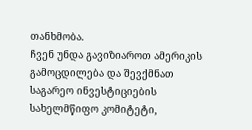თანხმობა.
ჩვენ უნდა გავიზიაროთ ამერიკის გამოცდილება და შევქმნათ საგარეო ინვესტიციების სახელმწიფო კომიტეტი,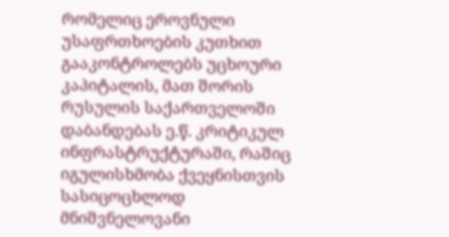რომელიც ეროვნული უსაფრთხოების კუთხით გააკონტროლებს უცხოური კაპიტალის, მათ შორის რუსულის საქართველოში დაბანდებას ე.წ. კრიტიკულ ინფრასტრუქტურაში, რაშიც იგულისხმობა ქვეყნისთვის სასიცოცხლოდ მნიშვნელოვანი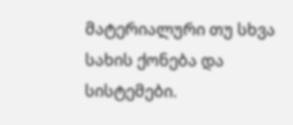მატერიალური თუ სხვა სახის ქონება და სისტემები.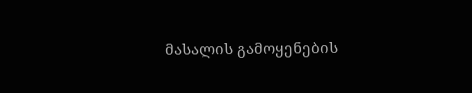მასალის გამოყენების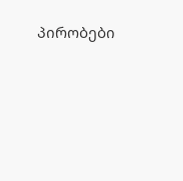პირობები